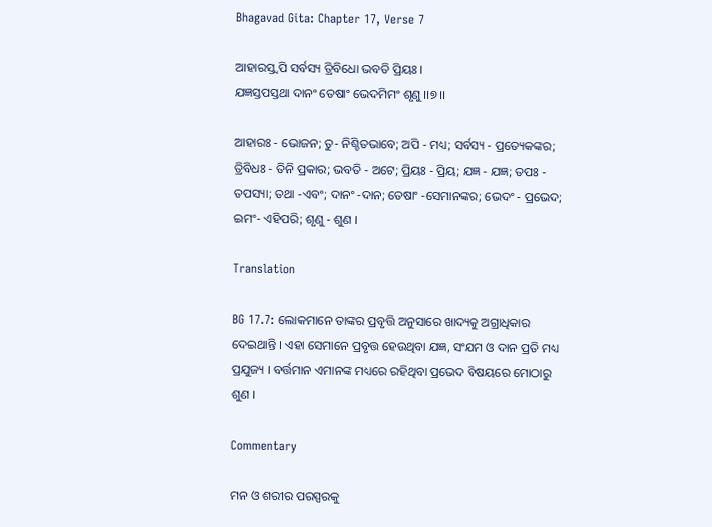Bhagavad Gita: Chapter 17, Verse 7

ଆହାରସ୍ତ୍ୱପି ସର୍ବସ୍ୟ ତ୍ରିବିଧୋ ଭବତି ପ୍ରିୟଃ ।
ଯଜ୍ଞସ୍ତପସ୍ତଥା ଦାନଂ ତେଷାଂ ଭେଦମିମଂ ଶୃଣୁ ।।୭।।

ଆହାରଃ - ଭୋଜନ; ତୁ- ନିଶ୍ଚିତଭାବେ; ଅପି - ମଧ୍ୟ; ସର୍ବସ୍ୟ - ପ୍ରତ୍ୟେକଙ୍କର; ତ୍ରିବିଧଃ - ତିନି ପ୍ରକାର; ଭବତି - ଅଟେ; ପ୍ରିୟଃ - ପ୍ରିୟ; ଯଜ୍ଞ - ଯଜ୍ଞ; ତପଃ - ତପସ୍ୟା; ତଥା -ଏବଂ; ଦାନଂ -ଦାନ; ତେଷାଂ -ସେମାନଙ୍କର; ଭେଦଂ - ପ୍ରଭେଦ; ଇମଂ- ଏହିପରି; ଶୃଣୁ - ଶୁଣ ।

Translation

BG 17.7: ଲୋକମାନେ ତାଙ୍କର ପ୍ରବୃତ୍ତି ଅନୁସାରେ ଖାଦ୍ୟକୁ ଅଗ୍ରାଧିକାର ଦେଇଥାନ୍ତି । ଏହା ସେମାନେ ପ୍ରବୃତ୍ତ ହେଉଥିବା ଯଜ୍ଞ, ସଂଯମ ଓ ଦାନ ପ୍ରତି ମଧ୍ୟ ପ୍ରଯୁଜ୍ୟ । ବର୍ତ୍ତମାନ ଏମାନଙ୍କ ମଧ୍ୟରେ ରହିଥିବା ପ୍ରଭେଦ ବିଷୟରେ ମୋଠାରୁ ଶୁଣ ।

Commentary

ମନ ଓ ଶରୀର ପରସ୍ପରକୁ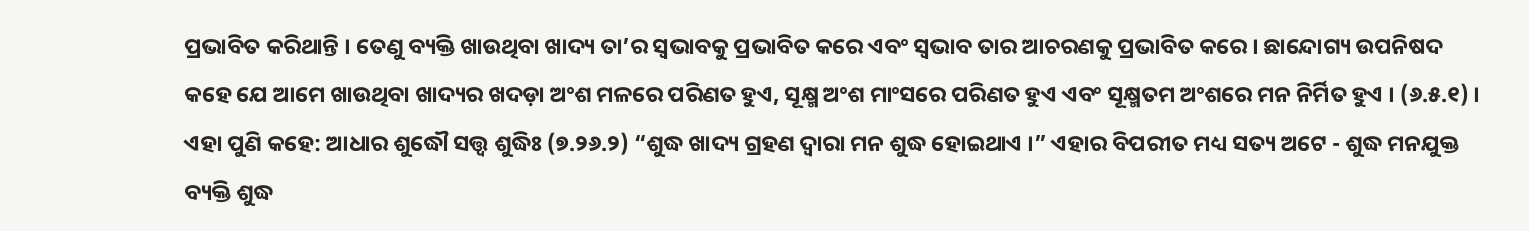ପ୍ରଭାବିତ କରିଥାନ୍ତି । ତେଣୁ ବ୍ୟକ୍ତି ଖାଉଥିବା ଖାଦ୍ୟ ତା’ର ସ୍ୱଭାବକୁ ପ୍ରଭାବିତ କରେ ଏବଂ ସ୍ୱଭାବ ତାର ଆଚରଣକୁ ପ୍ରଭାବିତ କରେ । ଛାନ୍ଦୋଗ୍ୟ ଉପନିଷଦ କହେ ଯେ ଆମେ ଖାଉଥିବା ଖାଦ୍ୟର ଖଦଡ଼ା ଅଂଶ ମଳରେ ପରିଣତ ହୁଏ, ସୂକ୍ଷ୍ମ ଅଂଶ ମାଂସରେ ପରିଣତ ହୁଏ ଏବଂ ସୂକ୍ଷ୍ମତମ ଅଂଶରେ ମନ ନିର୍ମିତ ହୁଏ । (୬.୫.୧) । ଏହା ପୁଣି କହେ: ଆଧାର ଶୁଦ୍ଧୌ ସତ୍ତ୍ୱ ଶୁଦ୍ଧିଃ (୭.୨୬.୨) “ଶୁଦ୍ଧ ଖାଦ୍ୟ ଗ୍ରହଣ ଦ୍ୱାରା ମନ ଶୁଦ୍ଧ ହୋଇଥାଏ ।” ଏହାର ବିପରୀତ ମଧ୍ୟ ସତ୍ୟ ଅଟେ - ଶୁଦ୍ଧ ମନଯୁକ୍ତ ବ୍ୟକ୍ତି ଶୁଦ୍ଧ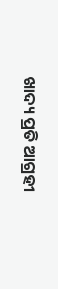ଖାଦ୍ୟ ପ୍ରତି ଆଗ୍ରହୀ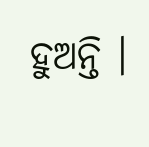ହୁଅନ୍ତି ।